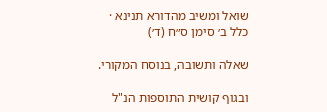שואל ומשיב מהדורא תנינא · כלל ב׳ סימן ס״ח (ד׳)

שאלה ותשובה, בנוסח המקורי.

ובגוף קושית התוספות הנ"ל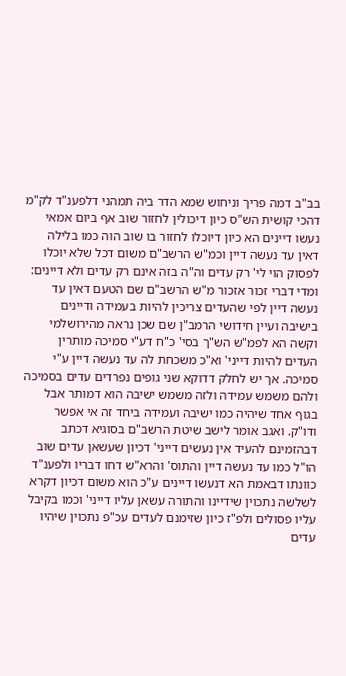בב"ב דמה פריך וניחוש שמא הדר ביה תמהני דלפענ"ד לק"מ דהכי קושית הש"ס כיון דיכולין לחזור שוב אף ביום אמאי נעשו דיינים הא כיון דיוכלו לחזור בו שוב הוה כמו בלילה דאין עד נעשה דיין וכמ"ש הרשב"ם משום דכל שלא יוכלו לפסוק הוי לי' רק עדים וה"ה בזה אינם רק עדים ולא דיינים: ומדי דברי זכור אזכור מ"ש הרשב"ם שם הטעם דאין עד נעשה דיין לפי שהעדים צריכין להיות בעמידה ודיינים בישיבה ועיין חידושי הרמב"ן שם שכן נראה מהירושלמי וקשה הא לפמ"ש הש"ך בסי' כ"ח דע"י סמיכה מותרין העדים להיות דייני' וא"כ משכחת לה עד נעשה דיין ע"י סמיכה. אך יש לחלק דדוקא שני גופים נפרדים עדים בסמיכה ולהם משמש עמידה ולזה משמש ישיבה הוא דמותר אבל בגוף אחד שיהיה כמו ישיבה ועמידה ביחד זה אי אפשר ודו"ק. ואגב אומר לישב שיטת הרשב"ם בסוגיא דכתב דבהזמינם להעיד אין נעשים דייני' דכיון שעשאן עדים שוב הו"ל כמו עד נעשה דיין והתוס' והרא"ש דחו דבריו ולפענ"ד כוונתו דבאמת הא דנעשו דיינים ע"כ הוא משום דכיון דקרא לשלשה נתכוין שידיינו והתורה עשאן עליו דייני' וכמו בקיבל עליו פסולים ולפ"ז כיון שזימנם לעדים עכ"פ נתכוין שיהיו עדים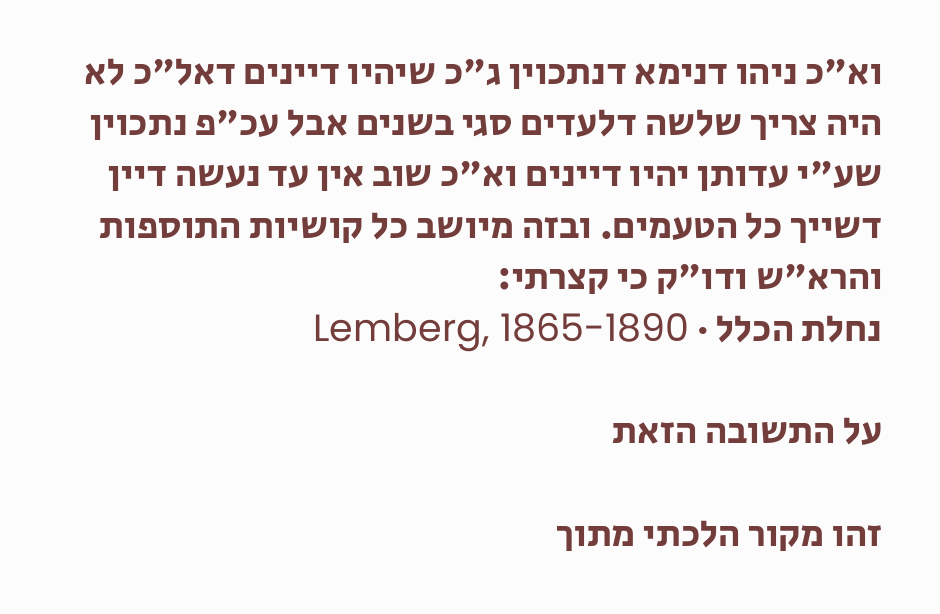וא"כ ניהו דנימא דנתכוין ג"כ שיהיו דיינים דאל"כ לא היה צריך שלשה דלעדים סגי בשנים אבל עכ"פ נתכוין שע"י עדותן יהיו דיינים וא"כ שוב אין עד נעשה דיין דשייך כל הטעמים. ובזה מיושב כל קושיות התוספות והרא"ש ודו"ק כי קצרתי:
נחלת הכלל · Lemberg, 1865-1890

על התשובה הזאת

זהו מקור הלכתי מתוך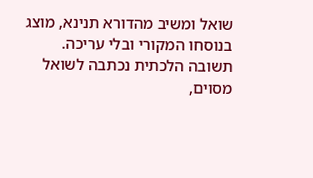שואל ומשיב מהדורא תנינא, מוצג בנוסחו המקורי ובלי עריכה. תשובה הלכתית נכתבה לשואל מסוים,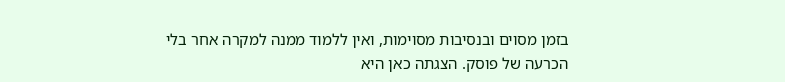בזמן מסוים ובנסיבות מסוימות, ואין ללמוד ממנה למקרה אחר בלי הכרעה של פוסק. הצגתה כאן היא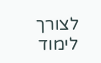לצורך לימוד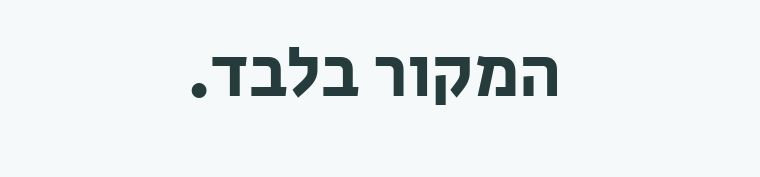המקור בלבד.